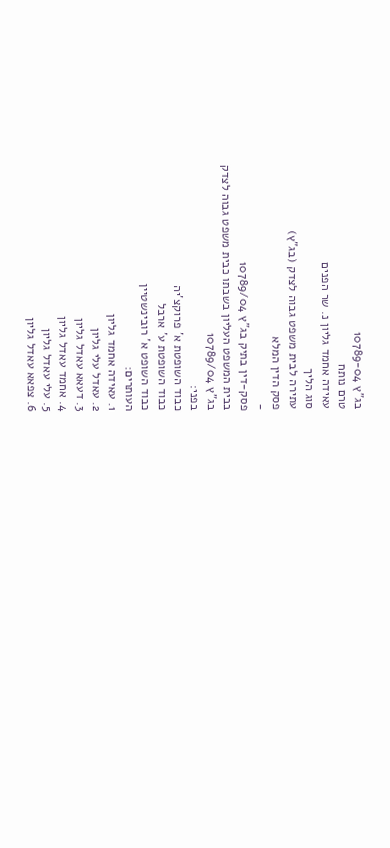בג"ץ 10789-04
טרם נותח
עאידה אחמד גליון נ. שר הפנים
סוג הליך
עתירה לבית משפט גבוה לצדק (בג"ץ)
פסק הדין המלא
-
פסק-דין בתיק בג"ץ 10789/04
בבית המשפט העליון בשבתו כבית משפט גבוה לצדק
בג"ץ 10789/04
בפני:
כבוד השופטת א' פרוקצ'יה
כבוד השופטת ע' ארבל
כבוד השופט א' רובינשטיין
העותרים:
1. עאידה אחמד גליון
2. עאדל עלי גליון
3. דעאא עאדל גליון
4. אחמד עאדל גליון
5. עלי עאדל גליון
6. צפאא עאדל גליון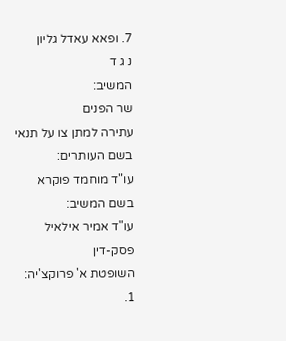7. ופאא עאדל גליון
נ ג ד
המשיב:
שר הפנים
עתירה למתן צו על תנאי
בשם העותרים:
עו"ד מוחמד פוקרא
בשם המשיב:
עו"ד אמיר אילאיל
פסק-דין
השופטת א' פרוקצ'יה:
1.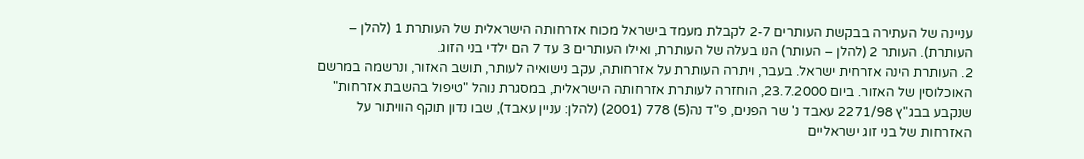עניינה של העתירה בבקשת העותרים 2-7 לקבלת מעמד בישראל מכוח אזרחותה הישראלית של העותרת 1 (להלן – העותרת). העותר 2 (להלן – העותר) הנו בעלה של העותרת, ואילו העותרים 3 עד 7 הם ילדי בני הזוג.
2. העותרת הינה אזרחית ישראל. בעבר, ויתרה העותרת על אזרחותה, עקב נישואיה לעותר, תושב האזור, ונרשמה במרשם האוכלוסין של האזור. ביום 23.7.2000, הוחזרה לעותרת אזרחותה הישראלית, במסגרת נוהל "טיפול בהשבת אזרחות" שנקבע בבג"ץ 2271/98 עאבד נ' שר הפנים, פ"ד נה(5) 778 (2001) (להלן: עניין עאבד), שבו נדון תוקף הוויתור על האזרחות של בני זוג ישראליים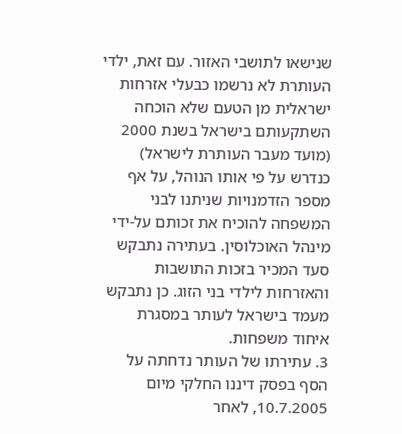שנישאו לתושבי האזור. עם זאת, ילדי העותרת לא נרשמו כבעלי אזרחות ישראלית מן הטעם שלא הוכחה השתקעותם בישראל בשנת 2000 (מועד מעבר העותרת לישראל) כנדרש על פי אותו הנוהל, על אף מספר הזדמנויות שניתנו לבני המשפחה להוכיח את זכותם על-ידי מינהל האוכלוסין. בעתירה נתבקש סעד המכיר בזכות התושבות והאזרחות לילדי בני הזוג. כן נתבקש מעמד בישראל לעותר במסגרת איחוד משפחות.
3. עתירתו של העותר נדחתה על הסף בפסק דיננו החלקי מיום 10.7.2005, לאחר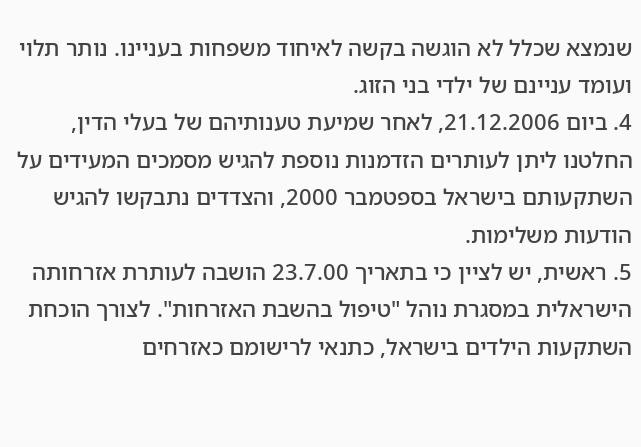שנמצא שכלל לא הוגשה בקשה לאיחוד משפחות בעניינו. נותר תלוי ועומד עניינם של ילדי בני הזוג.
4. ביום 21.12.2006, לאחר שמיעת טענותיהם של בעלי הדין, החלטנו ליתן לעותרים הזדמנות נוספת להגיש מסמכים המעידים על השתקעותם בישראל בספטמבר 2000, והצדדים נתבקשו להגיש הודעות משלימות.
5. ראשית, יש לציין כי בתאריך 23.7.00 הושבה לעותרת אזרחותה הישראלית במסגרת נוהל "טיפול בהשבת האזרחות". לצורך הוכחת השתקעות הילדים בישראל, כתנאי לרישומם כאזרחים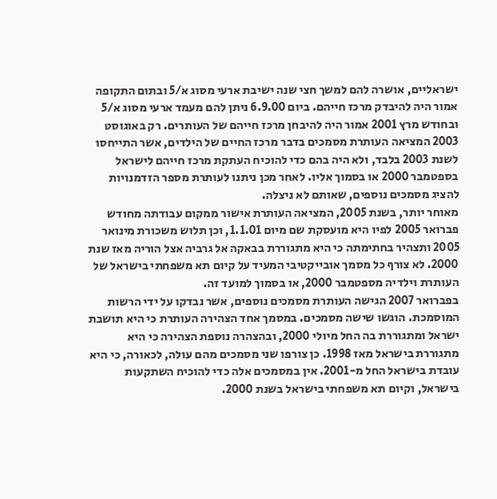ישראליים, אושרה להם למשך חצי שנה ישיבת ארעי מסוג א/5 ובתום התקופה אמור היה להיבדק מרכז חייהם. ביום 6.9.00 ניתן להם מעמד ארעי מסוג א/5 ובחודש מרץ 2001 אמור היה להיבחן מרכז חייהם של העותרים. רק באוגוסט 2003 המציאה העותרת מסמכים בדבר מרכז החיים של הילדים, אשר התייחסו לשנת 2003 בלבד, ולא היה בהם כדי להוכיח העתקת מרכז חייהם לישראל בספטמבר 2000 או בסמוך אליו. לאחר מכן ניתנו לעותרת מספר הזדמנויות להציג מסמכים נוספים, שאותם לא ניצלה.
מאוחר יותר, בשנת 2005, המציאה העותרת אישור ממקום עבודתה מחודש פברואר 2005 לפיו היא מועסקת שם מיום 1.1.01, וכן תלוש משכורת מינואר 2005 ותצהיר בחתימתה כי היא מתגוררת בבאקה אל גרביה אצל הוריה מאז שנת 2000. לא צורף כל מסמך אובייקטיבי המעיד על קיום תא משפחתי בישראל של העותרת וילדיה מספטמבר 2000, או בסמוך למועד זה.
בפברואר 2007 הגישה העותרת מסמכים נוספים, אשר נבדקו על ידי הרשות המוסמכת. הוגשו שישה מסמכים. במסמך אחד הצהירה העותרת כי היא תושבת ישראל ומתגוררת בה החל מיולי 2000, ובהצהרה נוספת הצהירה כי היא מתגוררת בישראל מאז 1998. כן צורפו שני מסמכים מהם עולה, לכאורה, כי היא עובדת בישראל החל מ-2001. אין במסמכים אלה כדי להוכיח השתקעות בישראל, וקיום תא משפחתי בישראל בשנת 2000.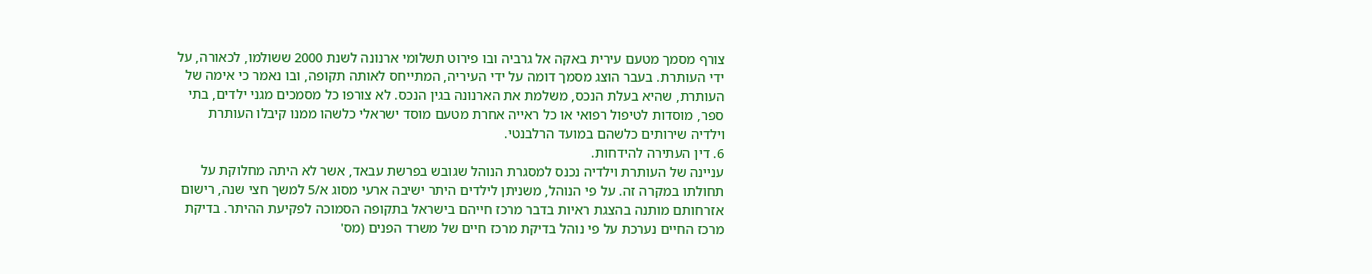צורף מסמך מטעם עירית באקה אל גרביה ובו פירוט תשלומי ארנונה לשנת 2000 ששולמו, לכאורה, על ידי העותרת. בעבר הוצג מסמך דומה על ידי העיריה, המתייחס לאותה תקופה, ובו נאמר כי אימה של העותרת, שהיא בעלת הנכס, משלמת את הארנונה בגין הנכס. לא צורפו כל מסמכים מגני ילדים, בתי ספר, מוסדות לטיפול רפואי או כל ראייה אחרת מטעם מוסד ישראלי כלשהו ממנו קיבלו העותרת וילדיה שירותים כלשהם במועד הרלבנטי.
6. דין העתירה להידחות.
עניינה של העותרת וילדיה נכנס למסגרת הנוהל שגובש בפרשת עבאד, אשר לא היתה מחלוקת על תחולתו במקרה זה. על פי הנוהל, משניתן לילדים היתר ישיבה ארעי מסוג א/5 למשך חצי שנה, רישום אזרחותם מותנה בהצגת ראיות בדבר מרכז חייהם בישראל בתקופה הסמוכה לפקיעת ההיתר. בדיקת מרכז החיים נערכת על פי נוהל בדיקת מרכז חיים של משרד הפנים (מס'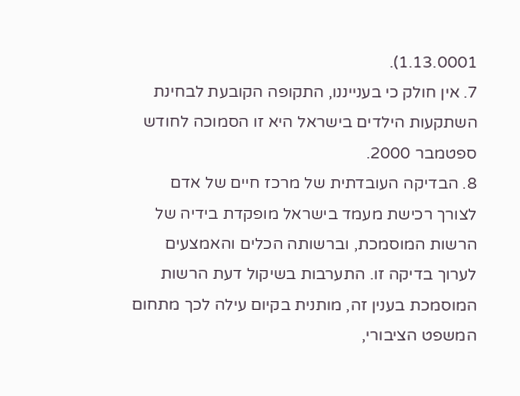1.13.0001).
7. אין חולק כי בענייננו, התקופה הקובעת לבחינת השתקעות הילדים בישראל היא זו הסמוכה לחודש ספטמבר 2000.
8. הבדיקה העובדתית של מרכז חיים של אדם לצורך רכישת מעמד בישראל מופקדת בידיה של הרשות המוסמכת, וברשותה הכלים והאמצעים לערוך בדיקה זו. התערבות בשיקול דעת הרשות המוסמכת בענין זה, מותנית בקיום עילה לכך מתחום המשפט הציבורי,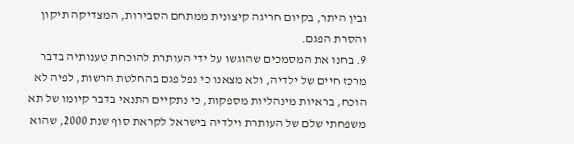ובין היתר, בקיום חריגה קיצונית ממתחם הסבירות, המצדיקה תיקון והסרת הפגם.
9. בחנו את המסמכים שהוגשו על ידי העותרת להוכחת טענותיה בדבר מרכז חיים של ילדיה, ולא מצאנו כי נפל פגם בהחלטת הרשות, לפיה לא הוכח, בראיות מינהליות מספקות, כי נתקיים התנאי בדבר קיומו של תא משפחתי שלם של העותרת וילדיה בישראל לקראת סוף שנת 2000, שהוא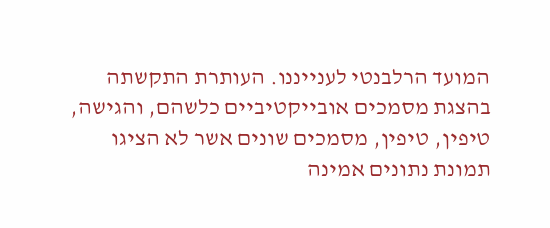המועד הרלבנטי לענייננו. העותרת התקשתה בהצגת מסמכים אובייקטיביים כלשהם, והגישה, טיפין, טיפין, מסמכים שונים אשר לא הציגו תמונת נתונים אמינה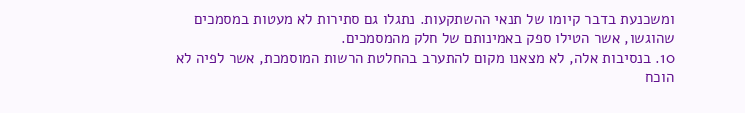ומשכנעת בדבר קיומו של תנאי ההשתקעות. נתגלו גם סתירות לא מעטות במסמכים שהוגשו, אשר הטילו ספק באמינותם של חלק מהמסמכים.
10. בנסיבות אלה, לא מצאנו מקום להתערב בהחלטת הרשות המוסמכת, אשר לפיה לא הוכח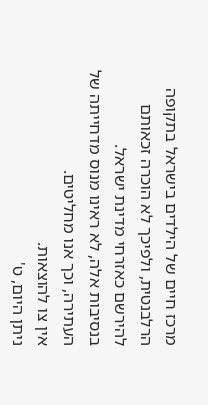מרכז חיים של הילדים בישראל בתקופה הרלבנטית, ולפיכך לא הוכרה זכאותם להירשם כאזרחי מדינת ישראל.
בנסיבות אלה, לא ראינו מנוס מדחייתה של העתירה, וכך אנו מחליטים.
אין צו להוצאות.
ניתן היום, ט'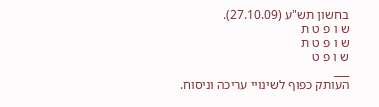בחשון תש"ע (27.10.09).
ש ו פ ט ת
ש ו פ ט ת
ש ו פ ט
___
העותק כפוף לשינויי עריכה וניסוח.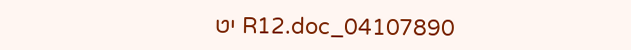04107890_R12.doc יט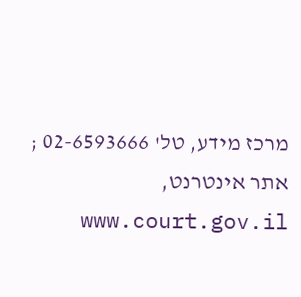מרכז מידע, טל' 02-6593666 ; אתר אינטרנט, www.court.gov.il